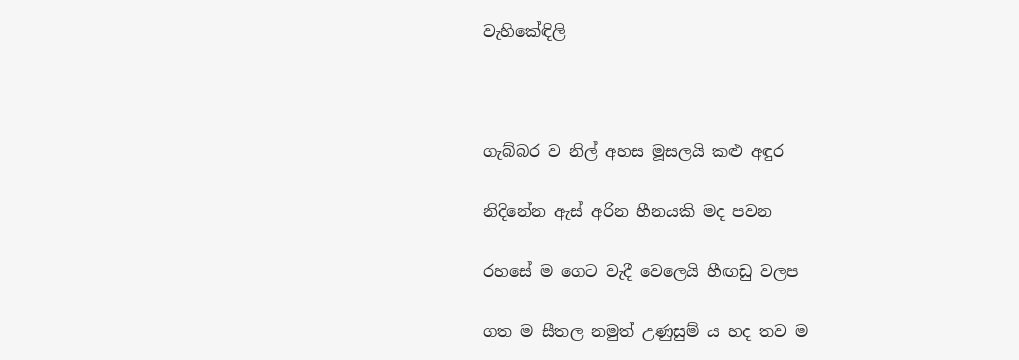වැහිකේඳිලි



ගැබ්බර ව නිල් අහස මූසලයි කළු අඳුර

නිදිනේන ඇස් අරින හීනයකි මද පවන

රහසේ ම ගෙට වැදී වෙලෙයි හීඟඩු වලප

ගත ම සීතල නමුත් උණුසුම් ය හද තව ම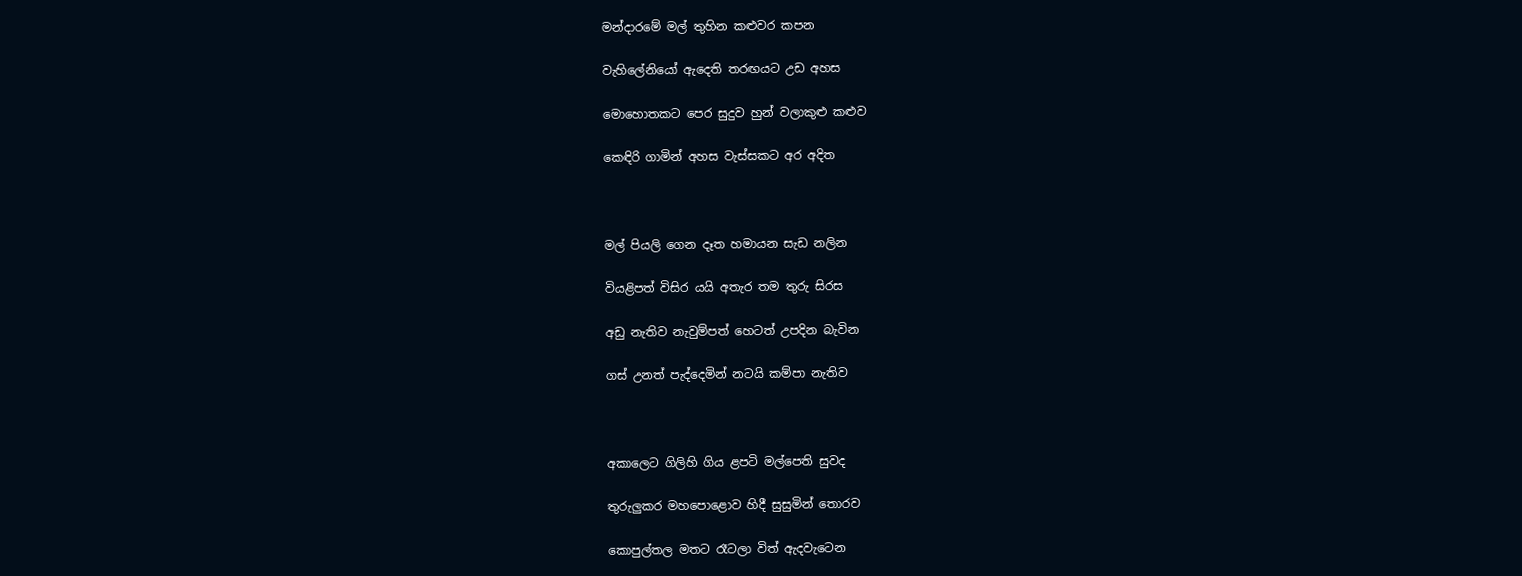මන්දාරමේ මල් තුහින කළුවර කපන

වැහිලේනියෝ ඇදෙති තරඟයට උඩ අහස

මොහොතකට පෙර සුදුව හුන් වලාකුළු කළුව

කෙඳිරි ගාමින් අහස වැස්සකට අර අදිත



මල් පියලි ගෙන දෑත හමායන සැඩ නලින

වියළිපත් විසිර යයි අතැර තම තුරු සිරස

අඩු නැතිව නැවුම්පත් හෙටත් උපදින බැවින

ගස් උනත් පැද්දෙමින් නටයි කම්පා නැතිව



අකාලෙට ගිලිහි ගිය ළපටි මල්පෙති සුවද

තුරුලුකර මහපොළොව හිදී සුසුමින් තොරව

කොපුල්තල මතට රෑටලා විත් ඇදවැටෙන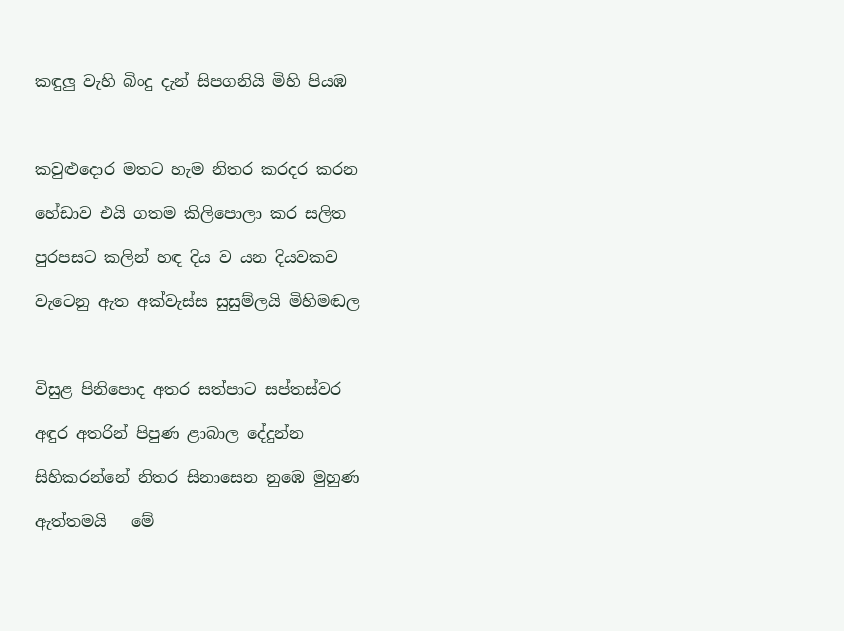කඳුලු වැහි බිංදු දැන් සිපගනියි මිහි පියඹ



කවුළුදොර මතට හැම නිතර කරදර කරන

හේඩාව එයි ගතම කිලිපොලා කර සලිත

පුරපසට කලින් හඳ දිය ව යන දියවකව

වැටෙනු ඇත අක්වැස්ස සුසුම්ලයි මිහිමඬල



විසුළ පිනිපොද අතර සත්පාට සප්තස්වර

අඳුර අතරින් පිපුණ ළාබාල දේදුන්න

සිහිකරන්නේ නිතර සිනාසෙන නුඹෙ මුහුණ

ඇත්තමයි   මේ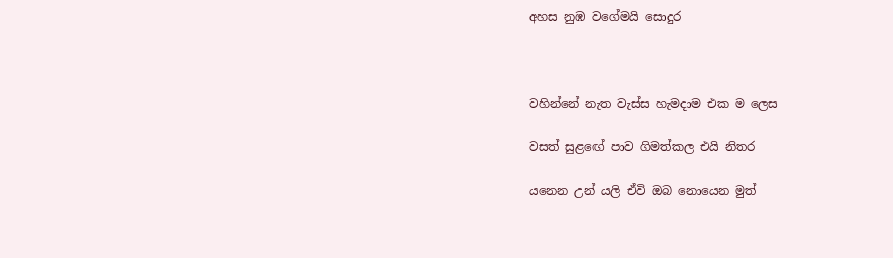අහස නුඹ වගේමයි සොදුර



වහින්නේ නැත වැස්ස හැමදාම එක ම ලෙස

වසත් සුළඟේ පාව ගිමත්කල එයි නිතර

යනෙන උන් යලි ඒවි ඔබ නොයෙන මුත්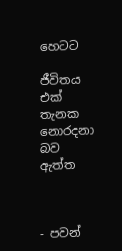හෙටට

ජීවිතය එක් තැනක නොරදනා බව ඇත්ත



- පවන්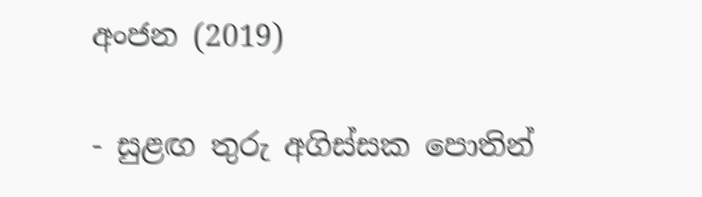අංජන (2019)

- සුළඟ තුරු අගිස්සක පොතින්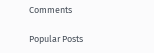Comments

Popular Posts